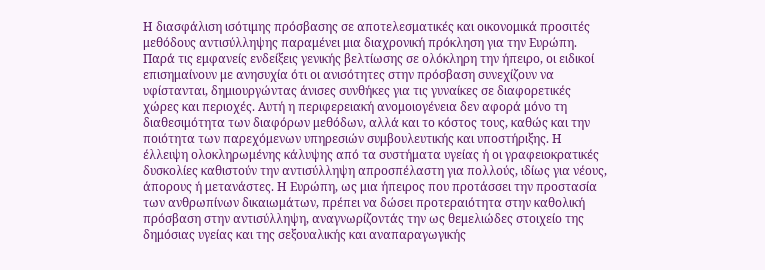Η διασφάλιση ισότιμης πρόσβασης σε αποτελεσματικές και οικονομικά προσιτές μεθόδους αντισύλληψης παραμένει μια διαχρονική πρόκληση για την Ευρώπη. Παρά τις εμφανείς ενδείξεις γενικής βελτίωσης σε ολόκληρη την ήπειρο, οι ειδικοί επισημαίνουν με ανησυχία ότι οι ανισότητες στην πρόσβαση συνεχίζουν να υφίστανται, δημιουργώντας άνισες συνθήκες για τις γυναίκες σε διαφορετικές χώρες και περιοχές. Αυτή η περιφερειακή ανομοιογένεια δεν αφορά μόνο τη διαθεσιμότητα των διαφόρων μεθόδων, αλλά και το κόστος τους, καθώς και την ποιότητα των παρεχόμενων υπηρεσιών συμβουλευτικής και υποστήριξης. Η έλλειψη ολοκληρωμένης κάλυψης από τα συστήματα υγείας ή οι γραφειοκρατικές δυσκολίες καθιστούν την αντισύλληψη απροσπέλαστη για πολλούς, ιδίως για νέους, άπορους ή μετανάστες. Η Ευρώπη, ως μια ήπειρος που προτάσσει την προστασία των ανθρωπίνων δικαιωμάτων, πρέπει να δώσει προτεραιότητα στην καθολική πρόσβαση στην αντισύλληψη, αναγνωρίζοντάς την ως θεμελιώδες στοιχείο της δημόσιας υγείας και της σεξουαλικής και αναπαραγωγικής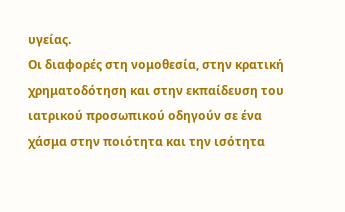υγείας.
Οι διαφορές στη νομοθεσία, στην κρατική χρηματοδότηση και στην εκπαίδευση του ιατρικού προσωπικού οδηγούν σε ένα χάσμα στην ποιότητα και την ισότητα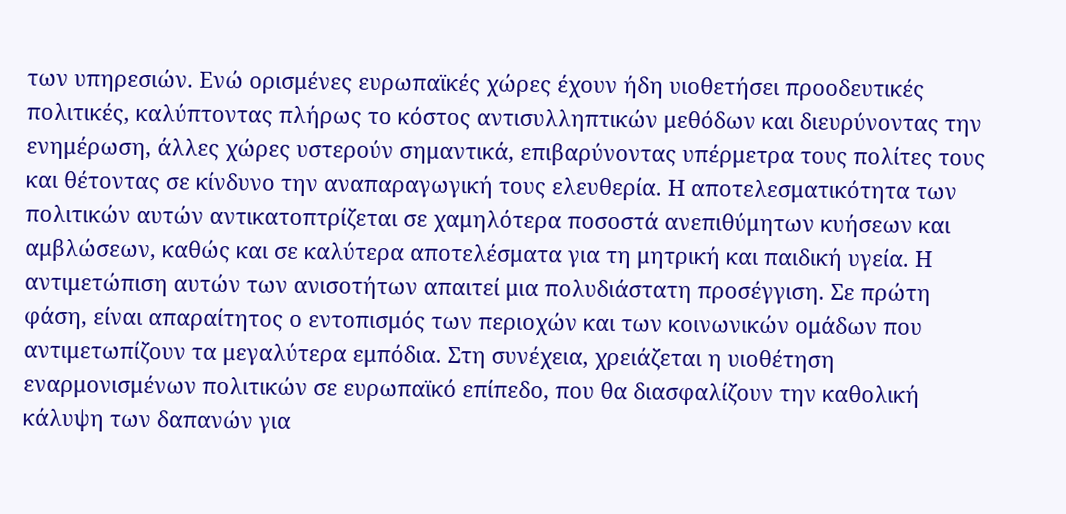των υπηρεσιών. Ενώ ορισμένες ευρωπαϊκές χώρες έχουν ήδη υιοθετήσει προοδευτικές πολιτικές, καλύπτοντας πλήρως το κόστος αντισυλληπτικών μεθόδων και διευρύνοντας την ενημέρωση, άλλες χώρες υστερούν σημαντικά, επιβαρύνοντας υπέρμετρα τους πολίτες τους και θέτοντας σε κίνδυνο την αναπαραγωγική τους ελευθερία. Η αποτελεσματικότητα των πολιτικών αυτών αντικατοπτρίζεται σε χαμηλότερα ποσοστά ανεπιθύμητων κυήσεων και αμβλώσεων, καθώς και σε καλύτερα αποτελέσματα για τη μητρική και παιδική υγεία. Η αντιμετώπιση αυτών των ανισοτήτων απαιτεί μια πολυδιάστατη προσέγγιση. Σε πρώτη φάση, είναι απαραίτητος ο εντοπισμός των περιοχών και των κοινωνικών ομάδων που αντιμετωπίζουν τα μεγαλύτερα εμπόδια. Στη συνέχεια, χρειάζεται η υιοθέτηση εναρμονισμένων πολιτικών σε ευρωπαϊκό επίπεδο, που θα διασφαλίζουν την καθολική κάλυψη των δαπανών για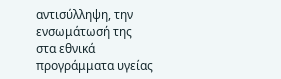αντισύλληψη, την ενσωμάτωσή της στα εθνικά προγράμματα υγείας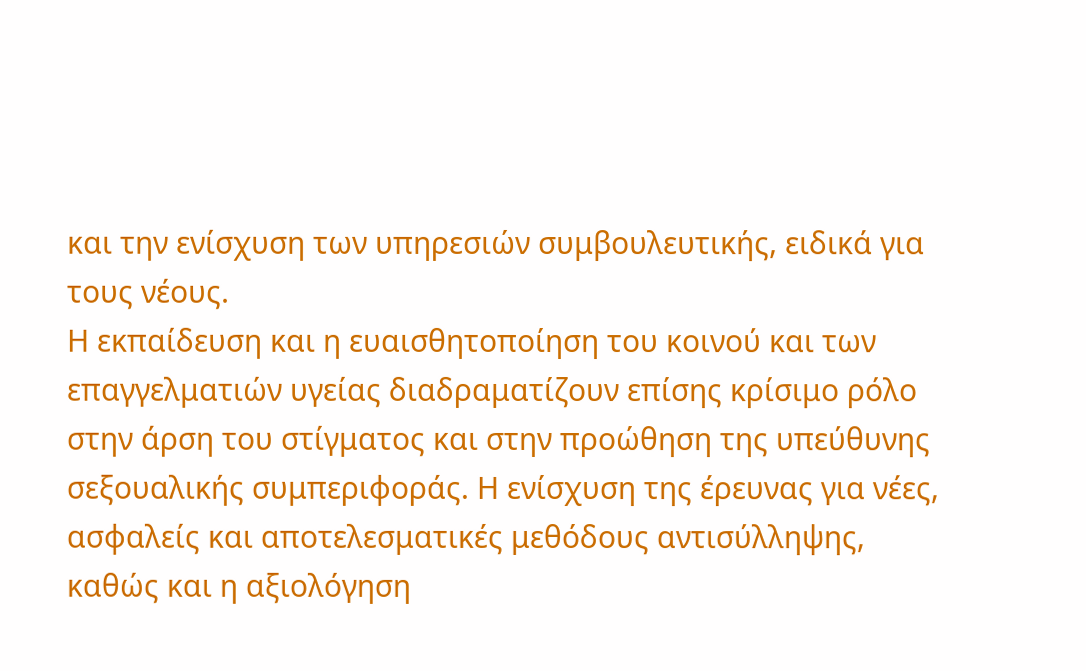και την ενίσχυση των υπηρεσιών συμβουλευτικής, ειδικά για τους νέους.
Η εκπαίδευση και η ευαισθητοποίηση του κοινού και των επαγγελματιών υγείας διαδραματίζουν επίσης κρίσιμο ρόλο στην άρση του στίγματος και στην προώθηση της υπεύθυνης σεξουαλικής συμπεριφοράς. Η ενίσχυση της έρευνας για νέες, ασφαλείς και αποτελεσματικές μεθόδους αντισύλληψης, καθώς και η αξιολόγηση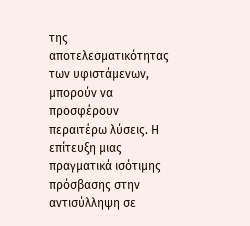της αποτελεσματικότητας των υφιστάμενων, μπορούν να προσφέρουν περαιτέρω λύσεις. Η επίτευξη μιας πραγματικά ισότιμης πρόσβασης στην αντισύλληψη σε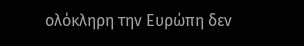ολόκληρη την Ευρώπη δεν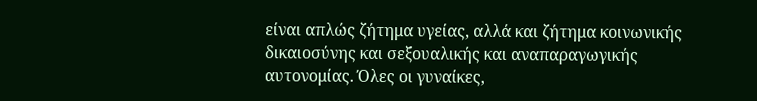είναι απλώς ζήτημα υγείας, αλλά και ζήτημα κοινωνικής δικαιοσύνης και σεξουαλικής και αναπαραγωγικής αυτονομίας. Όλες οι γυναίκες,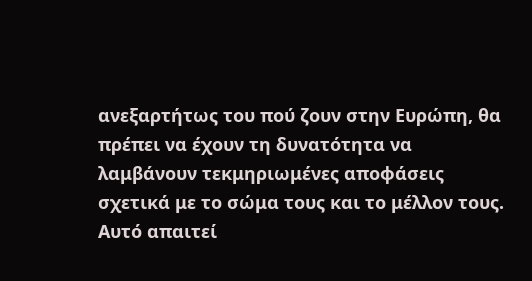ανεξαρτήτως του πού ζουν στην Ευρώπη, θα πρέπει να έχουν τη δυνατότητα να λαμβάνουν τεκμηριωμένες αποφάσεις σχετικά με το σώμα τους και το μέλλον τους. Αυτό απαιτεί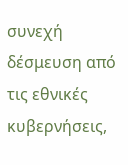συνεχή δέσμευση από τις εθνικές κυβερνήσεις,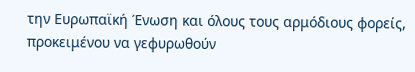την Ευρωπαϊκή Ένωση και όλους τους αρμόδιους φορείς, προκειμένου να γεφυρωθούν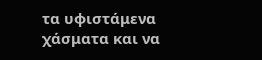τα υφιστάμενα χάσματα και να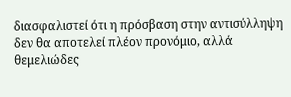διασφαλιστεί ότι η πρόσβαση στην αντισύλληψη δεν θα αποτελεί πλέον προνόμιο, αλλά θεμελιώδες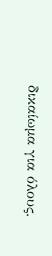δικαίωμα για όλους.